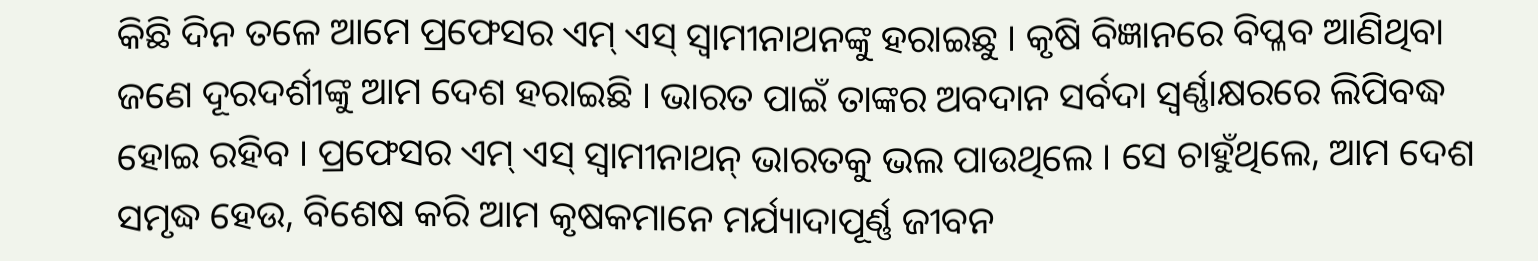କିଛି ଦିନ ତଳେ ଆମେ ପ୍ରଫେସର ଏମ୍ ଏସ୍ ସ୍ୱାମୀନାଥନଙ୍କୁ ହରାଇଛୁ । କୃଷି ବିଜ୍ଞାନରେ ବିପ୍ଳବ ଆଣିଥିବା ଜଣେ ଦୂରଦର୍ଶୀଙ୍କୁ ଆମ ଦେଶ ହରାଇଛି । ଭାରତ ପାଇଁ ତାଙ୍କର ଅବଦାନ ସର୍ବଦା ସ୍ୱର୍ଣ୍ଣାକ୍ଷରରେ ଲିପିବଦ୍ଧ ହୋଇ ରହିବ । ପ୍ରଫେସର ଏମ୍ ଏସ୍ ସ୍ୱାମୀନାଥନ୍ ଭାରତକୁ ଭଲ ପାଉଥିଲେ । ସେ ଚାହୁଁଥିଲେ, ଆମ ଦେଶ ସମୃଦ୍ଧ ହେଉ, ବିଶେଷ କରି ଆମ କୃଷକମାନେ ମର୍ଯ୍ୟାଦାପୂର୍ଣ୍ଣ ଜୀବନ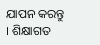ଯାପନ କରନ୍ତୁ । ଶିକ୍ଷାଗତ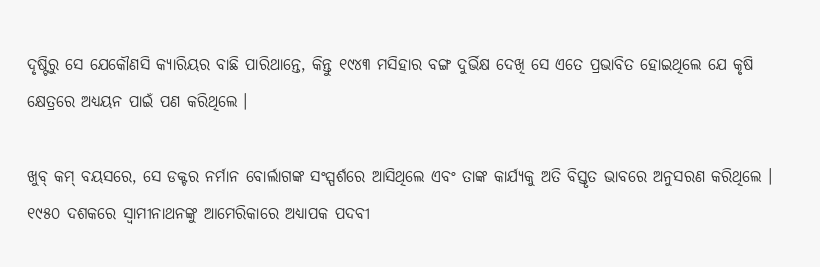ଦୃଷ୍ଟିରୁ ସେ ଯେକୌଣସି କ୍ୟାରିୟର ବାଛି ପାରିଥାନ୍ତେ, କିନ୍ତୁ ୧୯୪୩ ମସିହାର ବଙ୍ଗ ଦୁର୍ଭିକ୍ଷ ଦେଖି ସେ ଏତେ ପ୍ରଭାବିତ ହୋଇଥିଲେ ଯେ କୃଷି କ୍ଷେତ୍ରରେ ଅଧ୍ୟୟନ ପାଇଁ ପଣ କରିଥିଲେ ।

ଖୁବ୍ କମ୍ ବୟସରେ, ସେ ଡକ୍ଟର ନର୍ମାନ ବୋର୍ଲାଗଙ୍କ ସଂସ୍ପର୍ଶରେ ଆସିଥିଲେ ଏବଂ ତାଙ୍କ କାର୍ଯ୍ୟକୁ ଅତି ବିସ୍ତୃତ ଭାବରେ ଅନୁସରଣ କରିଥିଲେ । ୧୯୫୦ ଦଶକରେ ସ୍ୱାମୀନାଥନଙ୍କୁ ଆମେରିକାରେ ଅଧ୍ୟାପକ ପଦବୀ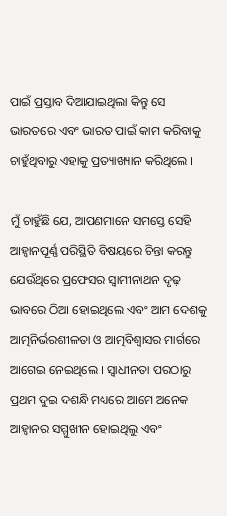ପାଇଁ ପ୍ରସ୍ତାବ ଦିଆଯାଇଥିଲା କିନ୍ତୁ ସେ ଭାରତରେ ଏବଂ ଭାରତ ପାଇଁ କାମ କରିବାକୁ ଚାହୁଁଥିବାରୁ ଏହାକୁ ପ୍ରତ୍ୟାଖ୍ୟାନ କରିଥିଲେ ।

ମୁଁ ଚାହୁଁଛି ଯେ, ଆପଣମାନେ ସମସ୍ତେ ସେହି ଆହ୍ୱାନପୂର୍ଣ୍ଣ ପରିସ୍ଥିତି ବିଷୟରେ ଚିନ୍ତା କରନ୍ତୁ ଯେଉଁଥିରେ ପ୍ରଫେସର ସ୍ୱାମୀନାଥନ ଦୃଢ଼ ଭାବରେ ଠିଆ ହୋଇଥିଲେ ଏବଂ ଆମ ଦେଶକୁ ଆତ୍ମନିର୍ଭରଶୀଳତା ଓ ଆତ୍ମବିଶ୍ୱାସର ମାର୍ଗରେ ଆଗେଇ ନେଇଥିଲେ । ସ୍ୱାଧୀନତା ପରଠାରୁ ପ୍ରଥମ ଦୁଇ ଦଶନ୍ଧି ମଧ୍ୟରେ ଆମେ ଅନେକ ଆହ୍ୱାନର ସମ୍ମୁଖୀନ ହୋଇଥିଲୁ ଏବଂ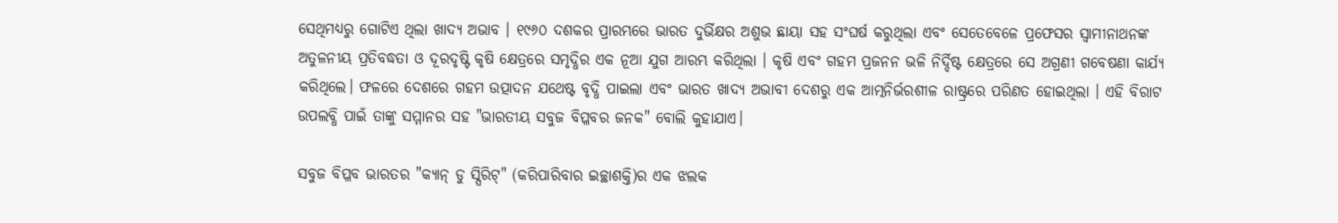ସେଥିମଧ୍ୟରୁ ଗୋଟିଏ ଥିଲା ଖାଦ୍ୟ ଅଭାବ । ୧୯୬୦ ଦଶକର ପ୍ରାରମ୍ଭରେ ଭାରତ ଦୁର୍ଭିକ୍ଷର ଅଶୁଭ ଛାୟା ସହ ସଂଘର୍ଷ କରୁଥିଲା ଏବଂ ସେତେବେଳେ ପ୍ରଫେସର ସ୍ୱାମୀନାଥନଙ୍କ ଅତୁଳନୀୟ ପ୍ରତିବଦ୍ଧତା ଓ ଦୂରଦୃଷ୍ଟି କୃଷି କ୍ଷେତ୍ରରେ ସମୃଦ୍ଧିର ଏକ ନୂଆ ଯୁଗ ଆରମ୍ଭ କରିଥିଲା । କୃଷି ଏବଂ ଗହମ ପ୍ରଜନନ ଭଳି ନିର୍ଦ୍ଦିଷ୍ଟ କ୍ଷେତ୍ରରେ ସେ ଅଗ୍ରଣୀ ଗବେଷଣା କାର୍ଯ୍ୟ କରିଥିଲେ। ଫଳରେ ଦେଶରେ ଗହମ ଉତ୍ପାଦନ ଯଥେଷ୍ଟ ବୃଦ୍ଧି ପାଇଲା ଏବଂ ଭାରତ ଖାଦ୍ୟ ଅଭାବୀ ଦେଶରୁ ଏକ ଆତ୍ମନିର୍ଭରଶୀଳ ରାଷ୍ଟ୍ରରେ ପରିଣତ ହୋଇଥିଲା । ଏହି ବିରାଟ ଉପଲବ୍ଧି ପାଇଁ ତାଙ୍କୁ ସମ୍ମାନର ସହ "ଭାରତୀୟ ସବୁଜ ବିପ୍ଳବର ଜନକ" ବୋଲି କୁହାଯାଏ।

ସବୁଜ ବିପ୍ଳବ ଭାରତର "କ୍ୟାନ୍ ଡୁ ସ୍ପିରିଟ୍" (କରିପାରିବାର ଇଚ୍ଛାଶକ୍ତି)ର ଏକ ଝଲକ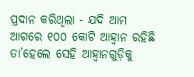ପ୍ରଦାନ କରିଥିଲା - ଯଦି ଆମ ଆଗରେ ୧୦୦ କୋଟି ଆହ୍ୱାନ ରହିଛି ତା’ହେଲେ ସେହି ଆହ୍ୱାନଗୁଡ଼ିକୁ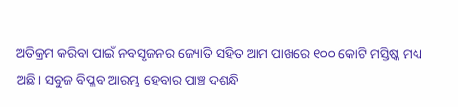ଅତିକ୍ରମ କରିବା ପାଇଁ ନବସୃଜନର ଜ୍ୟୋତି ସହିତ ଆମ ପାଖରେ ୧୦୦ କୋଟି ମସ୍ତିଷ୍କ ମଧ୍ୟ ଅଛି। ସବୁଜ ବିପ୍ଳବ ଆରମ୍ଭ ହେବାର ପାଞ୍ଚ ଦଶନ୍ଧି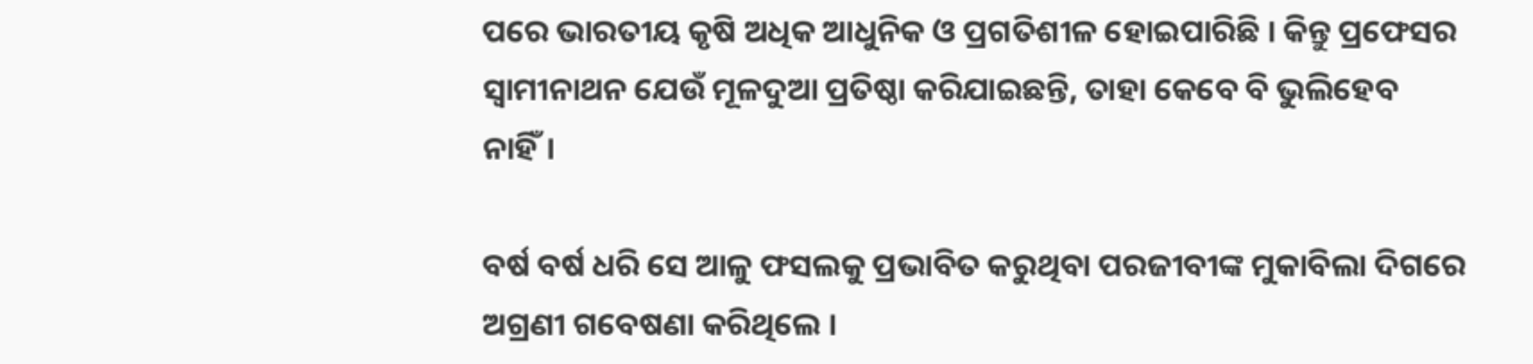ପରେ ଭାରତୀୟ କୃଷି ଅଧିକ ଆଧୁନିକ ଓ ପ୍ରଗତିଶୀଳ ହୋଇପାରିଛି । କିନ୍ତୁ ପ୍ରଫେସର ସ୍ୱାମୀନାଥନ ଯେଉଁ ମୂଳଦୁଆ ପ୍ରତିଷ୍ଠା କରିଯାଇଛନ୍ତି, ତାହା କେବେ ବି ଭୁଲିହେବ ନାହିଁ।

ବର୍ଷ ବର୍ଷ ଧରି ସେ ଆଳୁ ଫସଲକୁ ପ୍ରଭାବିତ କରୁଥିବା ପରଜୀବୀଙ୍କ ମୁକାବିଲା ଦିଗରେ ଅଗ୍ରଣୀ ଗବେଷଣା କରିଥିଲେ ।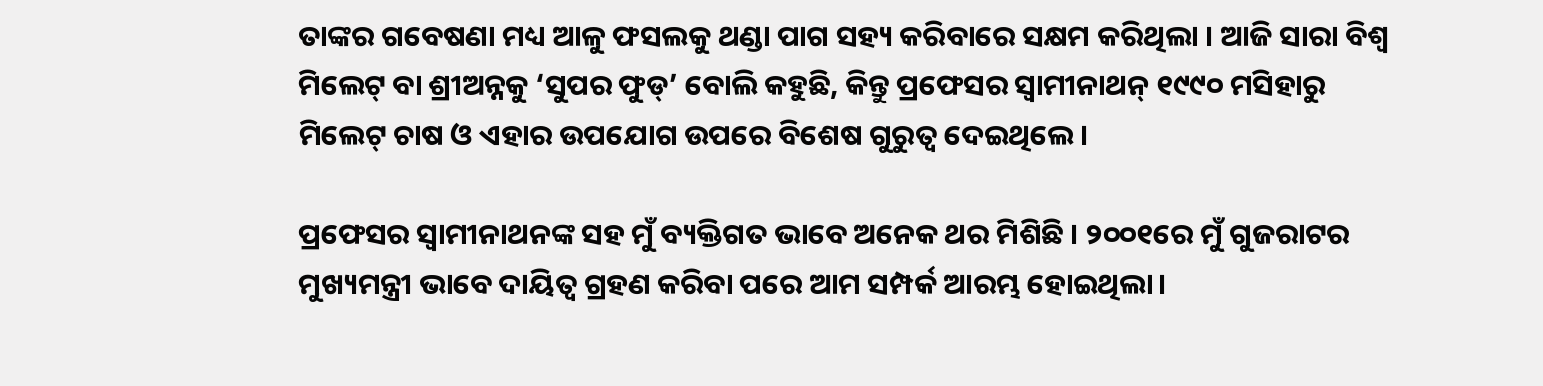ତାଙ୍କର ଗବେଷଣା ମଧ୍ୟ ଆଳୁ ଫସଲକୁ ଥଣ୍ଡା ପାଗ ସହ୍ୟ କରିବାରେ ସକ୍ଷମ କରିଥିଲା । ଆଜି ସାରା ବିଶ୍ୱ ମିଲେଟ୍ ବା ଶ୍ରୀଅନ୍ନକୁ ‘ସୁପର ଫୁଡ୍’ ବୋଲି କହୁଛି, କିନ୍ତୁ ପ୍ରଫେସର ସ୍ୱାମୀନାଥନ୍ ୧୯୯୦ ମସିହାରୁ ମିଲେଟ୍‌ ଚାଷ ଓ ଏହାର ଉପଯୋଗ ଉପରେ ବିଶେଷ ଗୁରୁତ୍ୱ ଦେଇଥିଲେ।

ପ୍ରଫେସର ସ୍ୱାମୀନାଥନଙ୍କ ସହ ମୁଁ ବ୍ୟକ୍ତିଗତ ଭାବେ ଅନେକ ଥର ମିଶିଛି । ୨୦୦୧ରେ ମୁଁ ଗୁଜରାଟର ମୁଖ୍ୟମନ୍ତ୍ରୀ ଭାବେ ଦାୟିତ୍ୱ ଗ୍ରହଣ କରିବା ପରେ ଆମ ସମ୍ପର୍କ ଆରମ୍ଭ ହୋଇଥିଲା।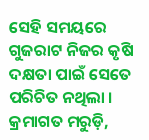ସେହି ସମୟରେ ଗୁଜରାଟ ନିଜର କୃଷି ଦକ୍ଷତା ପାଇଁ ସେତେ ପରିଚିତ ନଥିଲା । କ୍ରମାଗତ ମରୁଡ଼ି,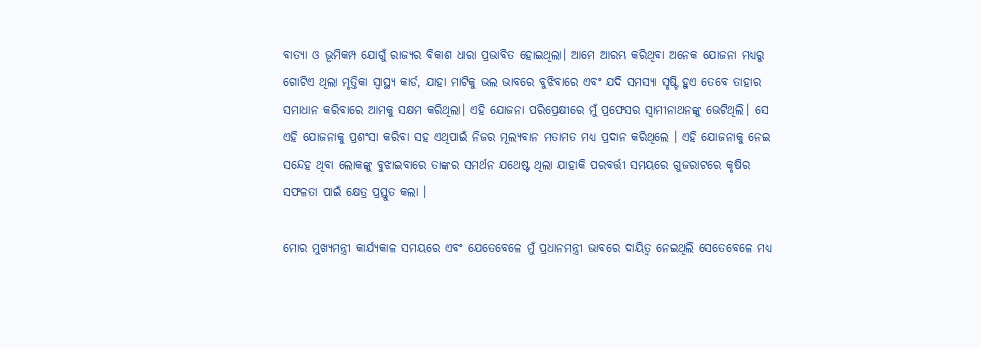ବାତ୍ୟା ଓ ଭୂମିକମ୍ପ ଯୋଗୁଁ ରାଜ୍ୟର ବିକାଶ ଧାରା ପ୍ରଭାବିତ ହୋଇଥିଲା। ଆମେ ଆରମ୍ଭ କରିଥିବା ଅନେକ ଯୋଜନା ମଧ୍ୟରୁ ଗୋଟିଏ ଥିଲା ମୃତ୍ତିକା ସ୍ୱାସ୍ଥ୍ୟ କାର୍ଡ, ଯାହା ମାଟିକୁ ଭଲ ଭାବରେ ବୁଝିବାରେ ଏବଂ ଯଦି ସମସ୍ୟା ସୃଷ୍ଟି ହୁଏ ତେବେ ତାହାର ସମାଧାନ କରିବାରେ ଆମକୁ ସକ୍ଷମ କରିଥିଲା। ଏହି ଯୋଜନା ପରିପ୍ରେକ୍ଷୀରେ ମୁଁ ପ୍ରଫେସର ସ୍ୱାମୀନାଥନଙ୍କୁ ଭେଟିଥିଲି। ସେ ଏହି ଯୋଜନାକୁ ପ୍ରଶଂସା କରିବା ସହ ଏଥିପାଇଁ ନିଜର ମୂଲ୍ୟବାନ ମତାମତ ମଧ୍ୟ ପ୍ରଦାନ କରିଥିଲେ । ଏହି ଯୋଜନାକୁ ନେଇ ସନ୍ଦେହ ଥିବା ଲୋକଙ୍କୁ ବୁଝାଇବାରେ ତାଙ୍କର ସମର୍ଥନ ଯଥେଷ୍ଟ ଥିଲା ଯାହାକି ପରବର୍ତ୍ତୀ ସମୟରେ ଗୁଜରାଟରେ କୃଷିର ସଫଳତା ପାଇଁ କ୍ଷେତ୍ର ପ୍ରସ୍ତୁତ କଲା ।

ମୋର ମୁଖ୍ୟମନ୍ତ୍ରୀ କାର୍ଯ୍ୟକାଳ ସମୟରେ ଏବଂ ଯେତେବେଳେ ମୁଁ ପ୍ରଧାନମନ୍ତ୍ରୀ ଭାବରେ ଦାୟିତ୍ୱ ନେଇଥିଲି ସେତେବେଳେ ମଧ୍ୟ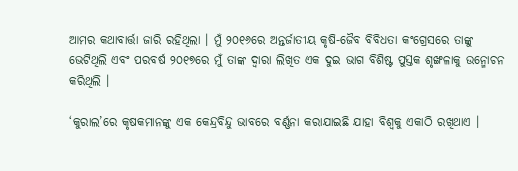ଆମର କଥାବାର୍ତ୍ତା ଜାରି ରହିଥିଲା । ମୁଁ ୨୦୧୬ରେ ଅନ୍ତର୍ଜାତୀୟ କୃଷି-ଜୈବ ବିବିଧତା କଂଗ୍ରେସରେ ତାଙ୍କୁ ଭେଟିଥିଲି ଏବଂ ପରବର୍ଷ ୨୦୧୭ରେ ମୁଁ ତାଙ୍କ ଦ୍ୱାରା ଲିଖିତ ଏକ ଦୁଇ ଭାଗ ବିଶିଷ୍ଟ ପୁସ୍ତକ ଶୃଙ୍ଖଳାକୁ ଉନ୍ମୋଚନ କରିଥିଲି ।

‘କୁରାଲ’ରେ କୃଷକମାନଙ୍କୁ ଏକ କେନ୍ଦ୍ରବିନ୍ଦୁ ଭାବରେ ବର୍ଣ୍ଣନା କରାଯାଇଛି ଯାହା ବିଶ୍ୱକୁ ଏକାଠି ରଖିଥାଏ ।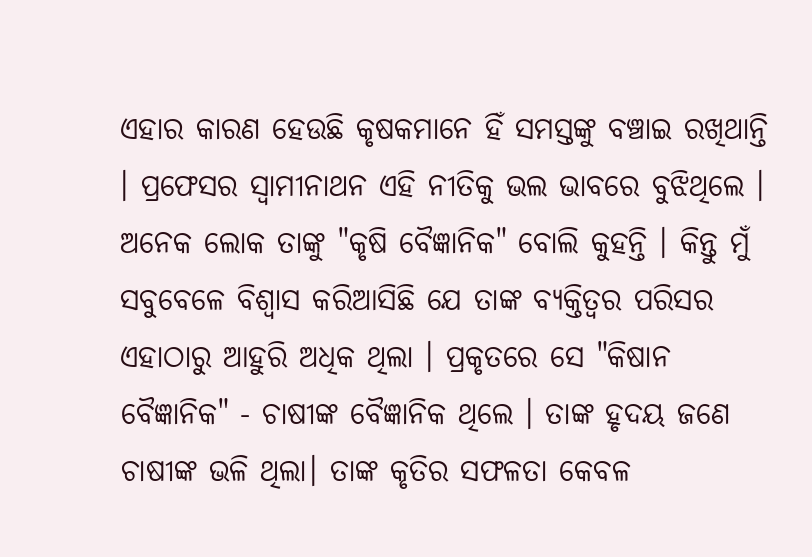ଏହାର କାରଣ ହେଉଛି କୃଷକମାନେ ହିଁ ସମସ୍ତଙ୍କୁ ବଞ୍ଚାଇ ରଖିଥାନ୍ତି । ପ୍ରଫେସର ସ୍ୱାମୀନାଥନ ଏହି ନୀତିକୁ ଭଲ ଭାବରେ ବୁଝିଥିଲେ । ଅନେକ ଲୋକ ତାଙ୍କୁ "କୃଷି ବୈଜ୍ଞାନିକ" ବୋଲି କୁହନ୍ତି । କିନ୍ତୁ ମୁଁ ସବୁବେଳେ ବିଶ୍ୱାସ କରିଆସିଛି ଯେ ତାଙ୍କ ବ୍ୟକ୍ତିତ୍ୱର ପରିସର ଏହାଠାରୁ ଆହୁରି ଅଧିକ ଥିଲା । ପ୍ରକୃତରେ ସେ "କିଷାନ ବୈଜ୍ଞାନିକ" - ଚାଷୀଙ୍କ ବୈଜ୍ଞାନିକ ଥିଲେ । ତାଙ୍କ ହୃଦୟ ଜଣେ ଚାଷୀଙ୍କ ଭଳି ଥିଲା। ତାଙ୍କ କୃତିର ସଫଳତା କେବଳ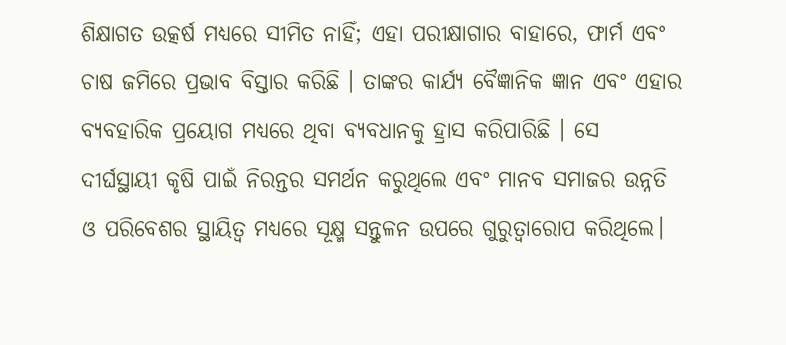ଶିକ୍ଷାଗତ ଉତ୍କର୍ଷ ମଧ୍ୟରେ ସୀମିତ ନାହିଁ; ଏହା ପରୀକ୍ଷାଗାର ବାହାରେ, ଫାର୍ମ ଏବଂ ଚାଷ ଜମିରେ ପ୍ରଭାବ ବିସ୍ତାର କରିଛି । ତାଙ୍କର କାର୍ଯ୍ୟ ବୈଜ୍ଞାନିକ ଜ୍ଞାନ ଏବଂ ଏହାର ବ୍ୟବହାରିକ ପ୍ରୟୋଗ ମଧ୍ୟରେ ଥିବା ବ୍ୟବଧାନକୁ ହ୍ରାସ କରିପାରିଛି । ସେ ଦୀର୍ଘସ୍ଥାୟୀ କୃଷି ପାଇଁ ନିରନ୍ତର ସମର୍ଥନ କରୁଥିଲେ ଏବଂ ମାନବ ସମାଜର ଉନ୍ନତି ଓ ପରିବେଶର ସ୍ଥାୟିତ୍ୱ ମଧ୍ୟରେ ସୂକ୍ଷ୍ମ ସନ୍ତୁଳନ ଉପରେ ଗୁରୁତ୍ୱାରୋପ କରିଥିଲେ।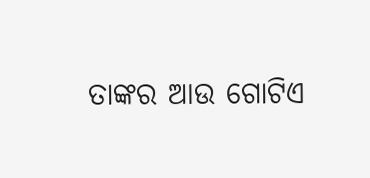ତାଙ୍କର ଆଉ ଗୋଟିଏ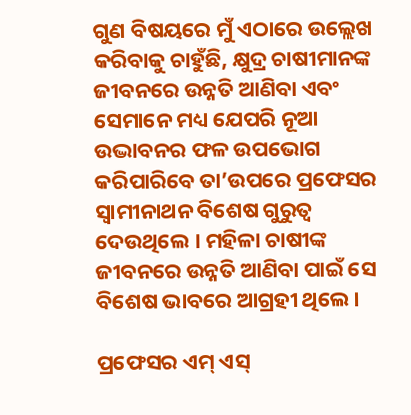ଗୁଣ ବିଷୟରେ ମୁଁ ଏଠାରେ ଉଲ୍ଲେଖ କରିବାକୁ ଚାହୁଁଛି, କ୍ଷୁଦ୍ର ଚାଷୀମାନଙ୍କ ଜୀବନରେ ଉନ୍ନତି ଆଣିବା ଏବଂ ସେମାନେ ମଧ୍ୟ ଯେପରି ନୂଆ ଉଦ୍ଭାବନର ଫଳ ଉପଭୋଗ କରିପାରିବେ ତା’ଉପରେ ପ୍ରଫେସର ସ୍ୱାମୀନାଥନ ବିଶେଷ ଗୁରୁତ୍ୱ ଦେଉଥିଲେ । ମହିଳା ଚାଷୀଙ୍କ ଜୀବନରେ ଉନ୍ନତି ଆଣିବା ପାଇଁ ସେ ବିଶେଷ ଭାବରେ ଆଗ୍ରହୀ ଥିଲେ।

ପ୍ରଫେସର ଏମ୍ ଏସ୍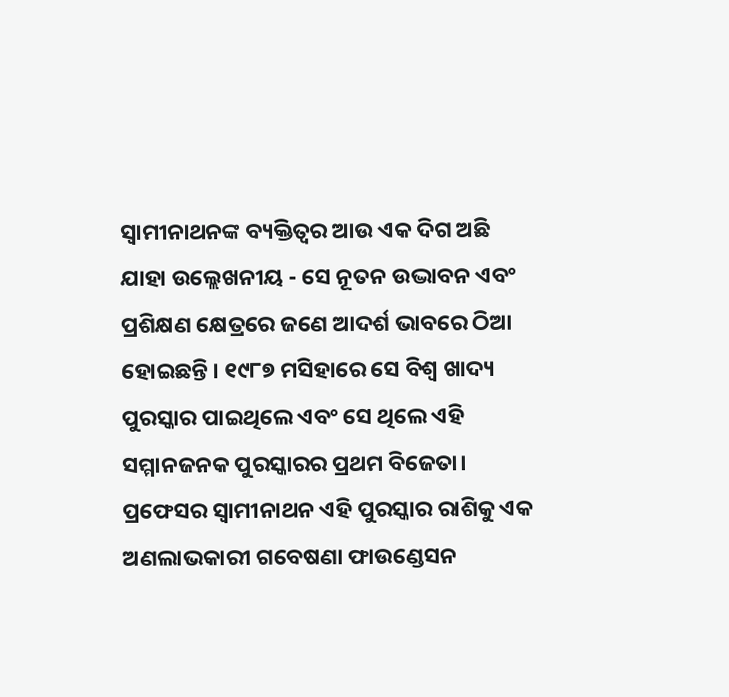ସ୍ୱାମୀନାଥନଙ୍କ ବ୍ୟକ୍ତିତ୍ୱର ଆଉ ଏକ ଦିଗ ଅଛି ଯାହା ଉଲ୍ଲେଖନୀୟ - ସେ ନୂତନ ଉଦ୍ଭାବନ ଏବଂ ପ୍ରଶିକ୍ଷଣ କ୍ଷେତ୍ରରେ ଜଣେ ଆଦର୍ଶ ଭାବରେ ଠିଆ ହୋଇଛନ୍ତି । ୧୯୮୭ ମସିହାରେ ସେ ବିଶ୍ୱ ଖାଦ୍ୟ ପୁରସ୍କାର ପାଇଥିଲେ ଏବଂ ସେ ଥିଲେ ଏହି ସମ୍ମାନଜନକ ପୁରସ୍କାରର ପ୍ରଥମ ବିଜେତା। ପ୍ରଫେସର ସ୍ୱାମୀନାଥନ ଏହି ପୁରସ୍କାର ରାଶିକୁ ଏକ ଅଣଲାଭକାରୀ ଗବେଷଣା ଫାଉଣ୍ଡେସନ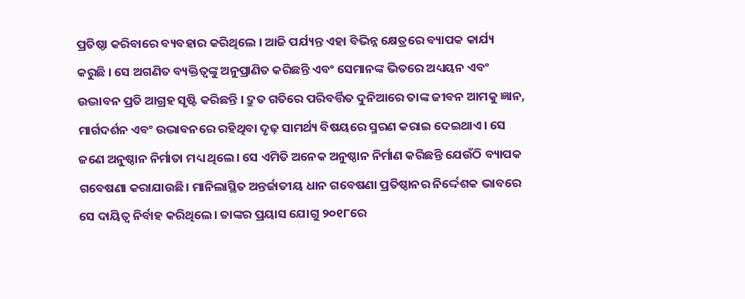ପ୍ରତିଷ୍ଠା କରିବାରେ ବ୍ୟବହାର କରିଥିଲେ । ଆଜି ପର୍ଯ୍ୟନ୍ତ ଏହା ବିଭିନ୍ନ କ୍ଷେତ୍ରରେ ବ୍ୟାପକ କାର୍ଯ୍ୟ କରୁଛି । ସେ ଅଗଣିତ ବ୍ୟକ୍ତିତ୍ଵଙ୍କୁ ଅନୁପ୍ରାଣିତ କରିଛନ୍ତି ଏବଂ ସେମାନଙ୍କ ଭିତରେ ଅଧ୍ୟୟନ ଏବଂ ଉଦ୍ଭାବନ ପ୍ରତି ଆଗ୍ରହ ସୃଷ୍ଟି କରିଛନ୍ତି । ଦ୍ରୁତ ଗତିରେ ପରିବର୍ତ୍ତିତ ଦୁନିଆରେ ତାଙ୍କ ଜୀବନ ଆମକୁ ଜ୍ଞାନ, ମାର୍ଗଦର୍ଶନ ଏବଂ ଉଦ୍ଭାବନରେ ରହିଥିବା ଦୃଢ଼ ସାମର୍ଥ୍ୟ ବିଷୟରେ ସ୍ମରଣ କରାଇ ଦେଇଥାଏ। ସେ ଜଣେ ଅନୁଷ୍ଠାନ ନିର୍ମାତା ମଧ୍ୟ ଥିଲେ। ସେ ଏମିତି ଅନେକ ଅନୁଷ୍ଠାନ ନିର୍ମାଣ କରିଛନ୍ତି ଯେଉଁଠି ବ୍ୟାପକ ଗବେଷଣା କରାଯାଉଛି। ମାନିଲାସ୍ଥିତ ଅନ୍ତର୍ଜାତୀୟ ଧାନ ଗବେଷଣା ପ୍ରତିଷ୍ଠାନର ନିର୍ଦ୍ଦେଶକ ଭାବରେ ସେ ଦାୟିତ୍ୱ ନିର୍ବାହ କରିଥିଲେ। ତାଙ୍କର ପ୍ରୟାସ ଯୋଗୁ ୨୦୧୮ରେ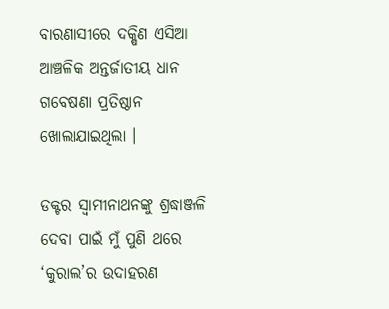ବାରଣାସୀରେ ଦକ୍ଷିଣ ଏସିଆ ଆଞ୍ଚଳିକ ଅନ୍ତର୍ଜାତୀୟ ଧାନ ଗବେଷଣା ପ୍ରତିଷ୍ଠାନ ଖୋଲାଯାଇଥିଲା ।

ଡକ୍ଟର ସ୍ୱାମୀନାଥନଙ୍କୁ ଶ୍ରଦ୍ଧାଞ୍ଜଳି ଦେବା ପାଇଁ ମୁଁ ପୁଣି ଥରେ ‘କୁରାଲ’ର ଉଦାହରଣ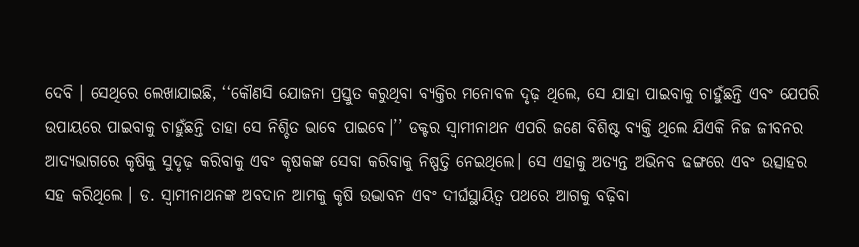ଦେବି । ସେଥିରେ ଲେଖାଯାଇଛି, ‘‘କୌଣସି ଯୋଜନା ପ୍ରସ୍ତୁତ କରୁଥିବା ବ୍ୟକ୍ତିର ମନୋବଳ ଦୃଢ଼ ଥିଲେ, ସେ ଯାହା ପାଇବାକୁ ଚାହୁଁଛନ୍ତି ଏବଂ ଯେପରି ଉପାୟରେ ପାଇବାକୁ ଚାହୁଁଛନ୍ତି ତାହା ସେ ନିଶ୍ଚିତ ଭାବେ ପାଇବେ।’’ ଡକ୍ଟର ସ୍ୱାମୀନାଥନ ଏପରି ଜଣେ ବିଶିଷ୍ଟ ବ୍ୟକ୍ତି ଥିଲେ ଯିଏକି ନିଜ ଜୀବନର ଆଦ୍ୟଭାଗରେ କୃଷିକୁ ସୁଦୃଢ଼ କରିବାକୁ ଏବଂ କୃଷକଙ୍କ ସେବା କରିବାକୁ ନିଷ୍ପତ୍ତି ନେଇଥିଲେ। ସେ ଏହାକୁ ଅତ୍ୟନ୍ତ ଅଭିନବ ଢଙ୍ଗରେ ଏବଂ ଉତ୍ସାହର ସହ କରିଥିଲେ । ଡ. ସ୍ୱାମୀନାଥନଙ୍କ ଅବଦାନ ଆମକୁ କୃଷି ଉଦ୍ଭାବନ ଏବଂ ଦୀର୍ଘସ୍ଥାୟିତ୍ୱ ପଥରେ ଆଗକୁ ବଢ଼ିବା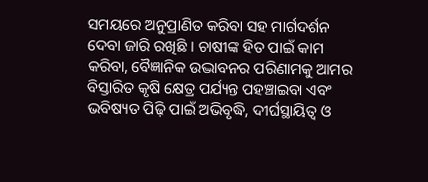ସମୟରେ ଅନୁପ୍ରାଣିତ କରିବା ସହ ମାର୍ଗଦର୍ଶନ ଦେବା ଜାରି ରଖିଛି । ଚାଷୀଙ୍କ ହିତ ପାଇଁ କାମ କରିବା, ବୈଜ୍ଞାନିକ ଉଦ୍ଭାବନର ପରିଣାମକୁ ଆମର ବିସ୍ତାରିତ କୃଷି କ୍ଷେତ୍ର ପର୍ଯ୍ୟନ୍ତ ପହଞ୍ଚାଇବା ଏବଂ ଭବିଷ୍ୟତ ପିଢ଼ି ପାଇଁ ଅଭିବୃଦ୍ଧି, ଦୀର୍ଘସ୍ଥାୟିତ୍ୱ ଓ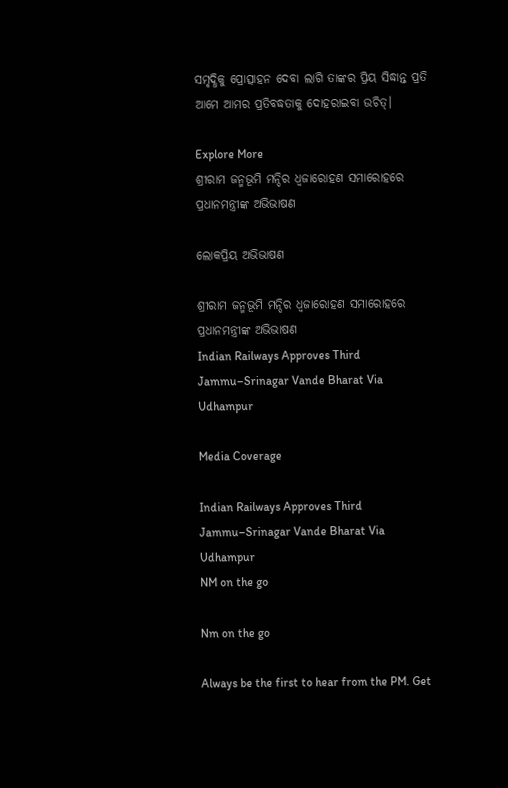ସମୃଦ୍ଧିକୁ ପ୍ରୋତ୍ସାହନ ଦେବା ଲାଗି ତାଙ୍କର ପ୍ରିୟ ସିଦ୍ଧାନ୍ତ ପ୍ରତି ଆମେ ଆମର ପ୍ରତିବଦ୍ଧତାକୁ ଦୋହରାଇବା ଉଚିତ୍।

Explore More
ଶ୍ରୀରାମ ଜନ୍ମଭୂମି ମନ୍ଦିର ଧ୍ଵଜାରୋହଣ ସମାରୋହରେ ପ୍ରଧାନମନ୍ତ୍ରୀଙ୍କ ଅଭିଭାଷଣ

ଲୋକପ୍ରିୟ ଅଭିଭାଷଣ

ଶ୍ରୀରାମ ଜନ୍ମଭୂମି ମନ୍ଦିର ଧ୍ଵଜାରୋହଣ ସମାରୋହରେ ପ୍ରଧାନମନ୍ତ୍ରୀଙ୍କ ଅଭିଭାଷଣ
Indian Railways Approves Third Jammu–Srinagar Vande Bharat Via Udhampur

Media Coverage

Indian Railways Approves Third Jammu–Srinagar Vande Bharat Via Udhampur
NM on the go

Nm on the go

Always be the first to hear from the PM. Get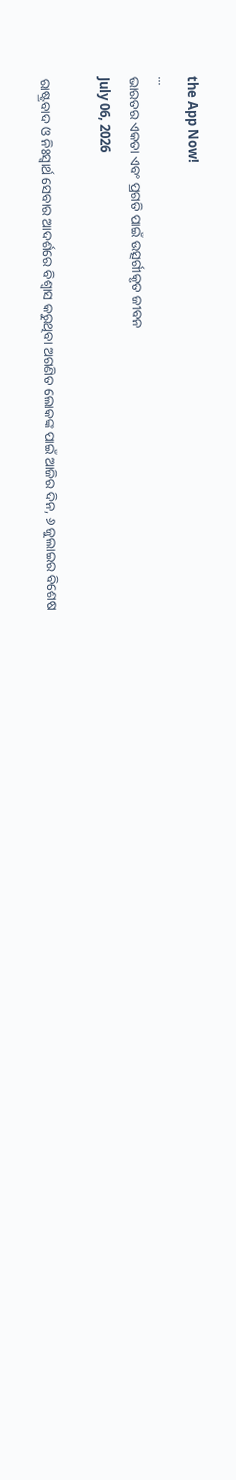the App Now!
...
ଭାରତର ଏକତା ଏବଂ ପ୍ରଗତି ପାଇଁ ଉତ୍ସର୍ଗୀକୃତ ଜୀବନ
July 06, 2026

ରାଷ୍ଟ୍ରବାଦ ଓ ନିଃସ୍ୱାର୍ଥ ସେବାର ଆଦର୍ଶରେ ବିଶ୍ୱାସ କରୁଥିବା ଅଗଣିତ ଲୋକଙ୍କ ପାଇଁ ଆଜିର ଦିନ, ୬ ଜୁଲାଇର ବିଶେଷ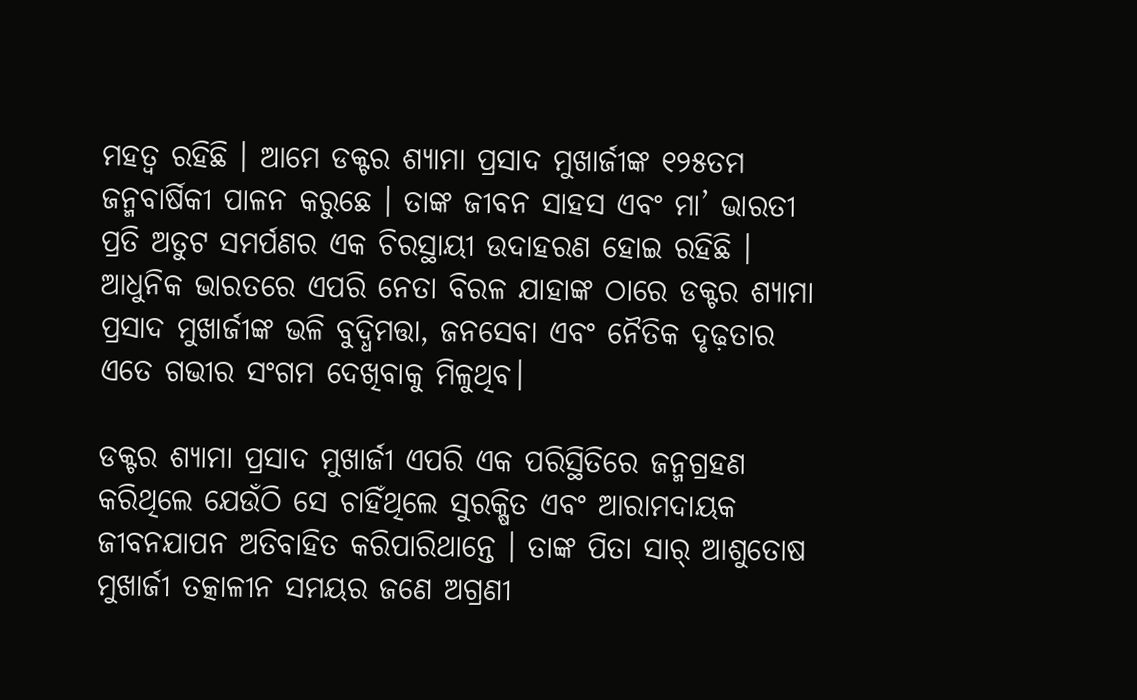ମହତ୍ୱ ରହିଛି । ଆମେ ଡକ୍ଟର ଶ୍ୟାମା ପ୍ରସାଦ ମୁଖାର୍ଜୀଙ୍କ ୧୨୫ତମ ଜନ୍ମବାର୍ଷିକୀ ପାଳନ କରୁଛେ । ତାଙ୍କ ଜୀବନ ସାହସ ଏବଂ ମା’ ଭାରତୀ ପ୍ରତି ଅତୁଟ ସମର୍ପଣର ଏକ ଚିରସ୍ଥାୟୀ ଉଦାହରଣ ହୋଇ ରହିଛି । ଆଧୁନିକ ଭାରତରେ ଏପରି ନେତା ବିରଳ ଯାହାଙ୍କ ଠାରେ ଡକ୍ଟର ଶ୍ୟାମା ପ୍ରସାଦ ମୁଖାର୍ଜୀଙ୍କ ଭଳି ବୁଦ୍ଧିମତ୍ତା, ଜନସେବା ଏବଂ ନୈତିକ ଦୃଢ଼ତାର ଏତେ ଗଭୀର ସଂଗମ ଦେଖିବାକୁ ମିଳୁଥିବ।

ଡକ୍ଟର ଶ୍ୟାମା ପ୍ରସାଦ ମୁଖାର୍ଜୀ ଏପରି ଏକ ପରିସ୍ଥିତିରେ ଜନ୍ମଗ୍ରହଣ କରିଥିଲେ ଯେଉଁଠି ସେ ଚାହିଁଥିଲେ ସୁରକ୍ଷିତ ଏବଂ ଆରାମଦାୟକ ଜୀବନଯାପନ ଅତିବାହିତ କରିପାରିଥାନ୍ତେ । ତାଙ୍କ ପିତା ସାର୍‌ ଆଶୁତୋଷ ମୁଖାର୍ଜୀ ତତ୍କାଳୀନ ସମୟର ଜଣେ ଅଗ୍ରଣୀ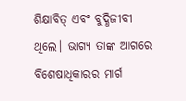ଶିକ୍ଷାବିତ୍‌ ଏବଂ ବୁଦ୍ଧିଜୀବୀ ଥିଲେ। ଭାଗ୍ୟ ତାଙ୍କ ଆଗରେ ବିଶେଷାଧିକାରର ମାର୍ଗ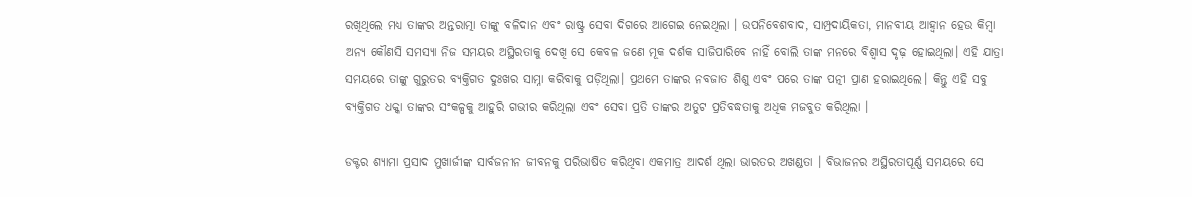ରଖିଥିଲେ ମଧ୍ୟ ତାଙ୍କର ଅନ୍ତରାତ୍ମା ତାଙ୍କୁ ବଳିଦାନ ଏବଂ ରାଷ୍ଟ୍ର ସେବା ଦିଗରେ ଆଗେଇ ନେଇଥିଲା । ଉପନିବେଶବାଦ, ସାମ୍ପ୍ରଦାୟିକତା, ମାନବୀୟ ଆହ୍ୱାନ ହେଉ କିମ୍ବା ଅନ୍ୟ କୌଣସି ସମସ୍ୟା ନିଜ ସମୟର ଅସ୍ଥିରତାକୁ ଦେଖି ସେ କେବଳ ଜଣେ ମୂକ ଦର୍ଶକ ସାଜିପାରିବେ ନାହିଁ ବୋଲି ତାଙ୍କ ମନରେ ବିଶ୍ୱାସ ଦୃଢ଼ ହୋଇଥିଲା। ଏହି ଯାତ୍ରା ସମୟରେ ତାଙ୍କୁ ଗୁରୁତର ବ୍ୟକ୍ତିଗତ ଦୁଃଖର ସାମ୍ନା କରିବାକୁ ପଡ଼ିଥିଲା। ପ୍ରଥମେ ତାଙ୍କର ନବଜାତ ଶିଶୁ ଏବଂ ପରେ ତାଙ୍କ ପତ୍ନୀ ପ୍ରାଣ ହରାଇଥିଲେ। କିନ୍ତୁ ଏହି ସବୁ ବ୍ୟକ୍ତିଗତ ଧକ୍କା ତାଙ୍କର ସଂକଳ୍ପକୁ ଆହୁରି ଗଭୀର କରିଥିଲା ଏବଂ ସେବା ପ୍ରତି ତାଙ୍କର ଅତୁଟ ପ୍ରତିବଦ୍ଧତାକୁ ଅଧିକ ମଜବୁତ କରିଥିଲା ।

ଡକ୍ଟର ଶ୍ୟାମା ପ୍ରସାଦ ମୁଖାର୍ଜୀଙ୍କ ସାର୍ବଜନୀନ ଜୀବନକୁ ପରିଭାଷିତ କରିଥିବା ଏକମାତ୍ର ଆଦର୍ଶ ଥିଲା ଭାରତର ଅଖଣ୍ଡତା । ବିଭାଜନର ଅସ୍ଥିରତାପୂର୍ଣ୍ଣ ସମୟରେ ସେ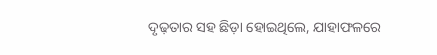ଦୃଢ଼ତାର ସହ ଛିଡ଼ା ହୋଇଥିଲେ, ଯାହାଫଳରେ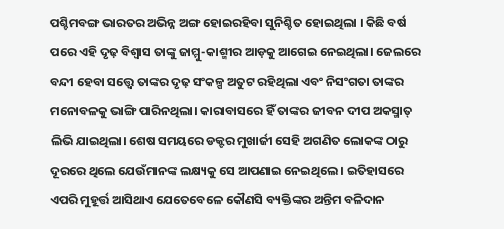ପଶ୍ଚିମବଙ୍ଗ ଭାରତର ଅଭିନ୍ନ ଅଙ୍ଗ ହୋଇରହିବା ସୁନିଶ୍ଚିତ ହୋଇଥିଲା । କିଛି ବର୍ଷ ପରେ ଏହି ଦୃଢ଼ ବିଶ୍ୱାସ ତାଙ୍କୁ ଜାମ୍ମୁ-କାଶ୍ମୀର ଆଡ଼କୁ ଆଗେଇ ନେଇଥିଲା। ଜେଲରେ ବନ୍ଦୀ ହେବା ସତ୍ତ୍ୱେ ତାଙ୍କର ଦୃଢ଼ ସଂକଳ୍ପ ଅତୁଟ ରହିଥିଲା ଏବଂ ନିସଂଗତା ତାଙ୍କର ମନୋବଳକୁ ଭାଙ୍ଗି ପାରିନଥିଲା। କାରାବାସରେ ହିଁ ତାଙ୍କର ଜୀବନ ଦୀପ ଅକସ୍ମାତ୍‌ ଲିଭି ଯାଇଥିଲା। ଶେଷ ସମୟରେ ଡକ୍ଟର ମୁଖାର୍ଜୀ ସେହି ଅଗଣିତ ଲୋକଙ୍କ ଠାରୁ ଦୂରରେ ଥିଲେ ଯେଉଁମାନଙ୍କ ଲକ୍ଷ୍ୟକୁ ସେ ଆପଣାଇ ନେଇଥିଲେ । ଇତିହାସରେ ଏପରି ମୁହୂର୍ତ୍ତ ଆସିଥାଏ ଯେତେବେଳେ କୌଣସି ବ୍ୟକ୍ତିଙ୍କର ଅନ୍ତିମ ବଳିଦାନ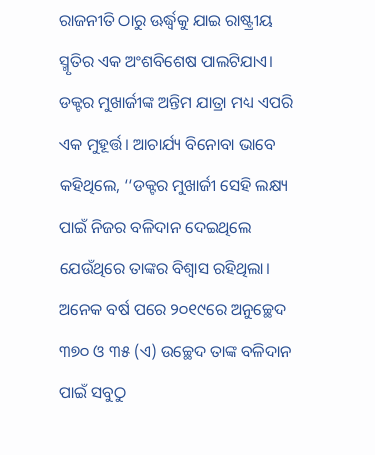ରାଜନୀତି ଠାରୁ ଊର୍ଦ୍ଧ୍ୱକୁ ଯାଇ ରାଷ୍ଟ୍ରୀୟ ସ୍ମୃତିର ଏକ ଅଂଶବିଶେଷ ପାଲଟିଯାଏ। ଡକ୍ଟର ମୁଖାର୍ଜୀଙ୍କ ଅନ୍ତିମ ଯାତ୍ରା ମଧ୍ୟ ଏପରି ଏକ ମୁହୂର୍ତ୍ତ। ଆଚାର୍ଯ୍ୟ ବିନୋବା ଭାବେ କହିଥିଲେ, ‘‘ଡକ୍ଟର ମୁଖାର୍ଜୀ ସେହି ଲକ୍ଷ୍ୟ ପାଇଁ ନିଜର ବଳିଦାନ ଦେଇଥିଲେ ଯେଉଁଥିରେ ତାଙ୍କର ବିଶ୍ୱାସ ରହିଥିଲା। ଅନେକ ବର୍ଷ ପରେ ୨୦୧୯ରେ ଅନୁଚ୍ଛେଦ ୩୭୦ ଓ ୩୫ (ଏ) ଉଚ୍ଛେଦ ତାଙ୍କ ବଳିଦାନ ପାଇଁ ସବୁଠୁ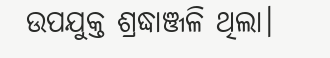ଉପଯୁକ୍ତ ଶ୍ରଦ୍ଧାଞ୍ଜଳି ଥିଲା।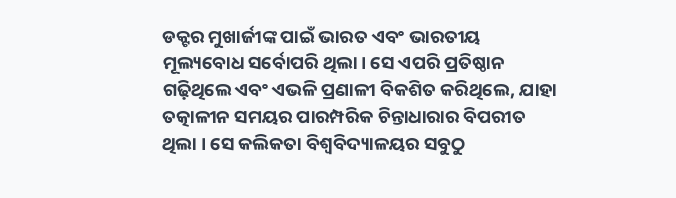ଡକ୍ଟର ମୁଖାର୍ଜୀଙ୍କ ପାଇଁ ଭାରତ ଏବଂ ଭାରତୀୟ ମୂଲ୍ୟବୋଧ ସର୍ବୋପରି ଥିଲା। ସେ ଏପରି ପ୍ରତିଷ୍ଠାନ ଗଢ଼ିଥିଲେ ଏବଂ ଏଭଳି ପ୍ରଣାଳୀ ବିକଶିତ କରିଥିଲେ, ଯାହା ତତ୍କାଳୀନ ସମୟର ପାରମ୍ପରିକ ଚିନ୍ତାଧାରାର ବିପରୀତ ଥିଲା । ସେ କଲିକତା ବିଶ୍ୱବିଦ୍ୟାଳୟର ସବୁଠୁ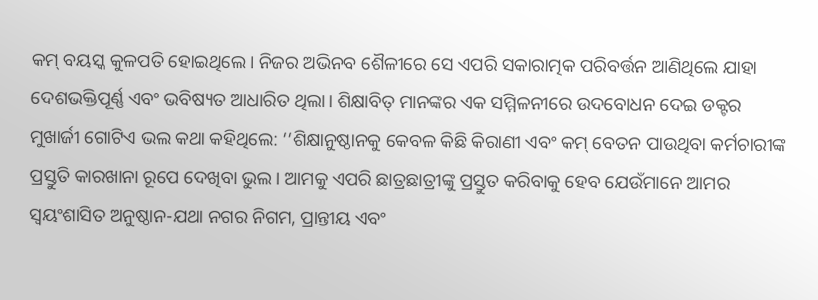କମ୍‌ ବୟସ୍କ କୁଳପତି ହୋଇଥିଲେ। ନିଜର ଅଭିନବ ଶୈଳୀରେ ସେ ଏପରି ସକାରାତ୍ମକ ପରିବର୍ତ୍ତନ ଆଣିଥିଲେ ଯାହା ଦେଶଭକ୍ତିପୂର୍ଣ୍ଣ ଏବଂ ଭବିଷ୍ୟତ ଆଧାରିତ ଥିଲା। ଶିକ୍ଷାବିତ୍‌ ମାନଙ୍କର ଏକ ସମ୍ମିଳନୀରେ ଉଦବୋଧନ ଦେଇ ଡକ୍ଟର ମୁଖାର୍ଜୀ ଗୋଟିଏ ଭଲ କଥା କହିଥିଲେ: ‘‘ଶିକ୍ଷାନୁଷ୍ଠାନକୁ କେବଳ କିଛି କିରାଣୀ ଏବଂ କମ୍‌ ବେତନ ପାଉଥିବା କର୍ମଚାରୀଙ୍କ ପ୍ରସ୍ତୁତି କାରଖାନା ରୂପେ ଦେଖିବା ଭୁଲ। ଆମକୁ ଏପରି ଛାତ୍ରଛାତ୍ରୀଙ୍କୁ ପ୍ରସ୍ତୁତ କରିବାକୁ ହେବ ଯେଉଁମାନେ ଆମର ସ୍ୱୟଂଶାସିତ ଅନୁଷ୍ଠାନ-ଯଥା ନଗର ନିଗମ, ପ୍ରାନ୍ତୀୟ ଏବଂ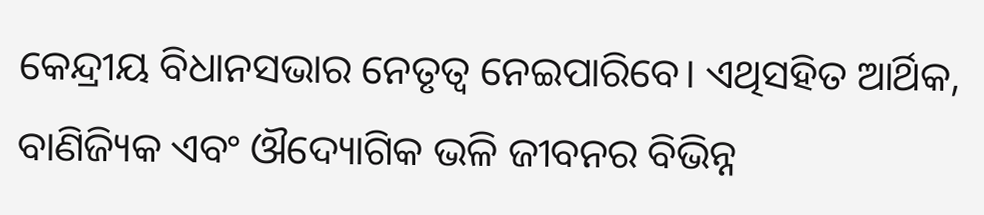କେନ୍ଦ୍ରୀୟ ବିଧାନସଭାର ନେତୃତ୍ୱ ନେଇପାରିବେ। ଏଥିସହିତ ଆର୍ଥିକ, ବାଣିଜ୍ୟିକ ଏବଂ ଔଦ୍ୟୋଗିକ ଭଳି ଜୀବନର ବିଭିନ୍ନ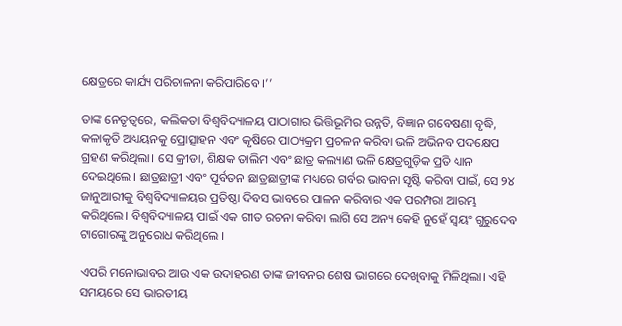କ୍ଷେତ୍ରରେ କାର୍ଯ୍ୟ ପରିଚାଳନା କରିପାରିବେ ।’’

ତାଙ୍କ ନେତୃତ୍ୱରେ, କଲିକତା ବିଶ୍ୱବିଦ୍ୟାଳୟ ପାଠାଗାର ଭିତ୍ତିଭୂମିର ଉନ୍ନତି, ବିଜ୍ଞାନ ଗବେଷଣା ବୃଦ୍ଧି, କଳାକୃତି ଅଧ୍ୟୟନକୁ ପ୍ରୋତ୍ସାହନ ଏବଂ କୃଷିରେ ପାଠ୍ୟକ୍ରମ ପ୍ରଚଳନ କରିବା ଭଳି ଅଭିନବ ପଦକ୍ଷେପ ଗ୍ରହଣ କରିଥିଲା। ସେ କ୍ରୀଡା, ଶିକ୍ଷକ ତାଲିମ ଏବଂ ଛାତ୍ର କଲ୍ୟାଣ ଭଳି କ୍ଷେତ୍ରଗୁଡ଼ିକ ପ୍ରତି ଧ୍ୟାନ ଦେଇଥିଲେ। ଛାତ୍ରଛାତ୍ରୀ ଏବଂ ପୂର୍ବତନ ଛାତ୍ରଛାତ୍ରୀଙ୍କ ମଧ୍ୟରେ ଗର୍ବର ଭାବନା ସୃଷ୍ଟି କରିବା ପାଇଁ, ସେ ୨୪ ଜାନୁଆରୀକୁ ବିଶ୍ୱବିଦ୍ୟାଳୟର ପ୍ରତିଷ୍ଠା ଦିବସ ଭାବରେ ପାଳନ କରିବାର ଏକ ପରମ୍ପରା ଆରମ୍ଭ କରିଥିଲେ। ବିଶ୍ୱବିଦ୍ୟାଳୟ ପାଇଁ ଏକ ଗୀତ ରଚନା କରିବା ଲାଗି ସେ ଅନ୍ୟ କେହି ନୁହେଁ ସ୍ୱୟଂ ଗୁରୁଦେବ ଟାଗୋରଙ୍କୁ ଅନୁରୋଧ କରିଥିଲେ ।

ଏପରି ମନୋଭାବର ଆଉ ଏକ ଉଦାହରଣ ତାଙ୍କ ଜୀବନର ଶେଷ ଭାଗରେ ଦେଖିବାକୁ ମିଳିଥିଲା। ଏହି ସମୟରେ ସେ ଭାରତୀୟ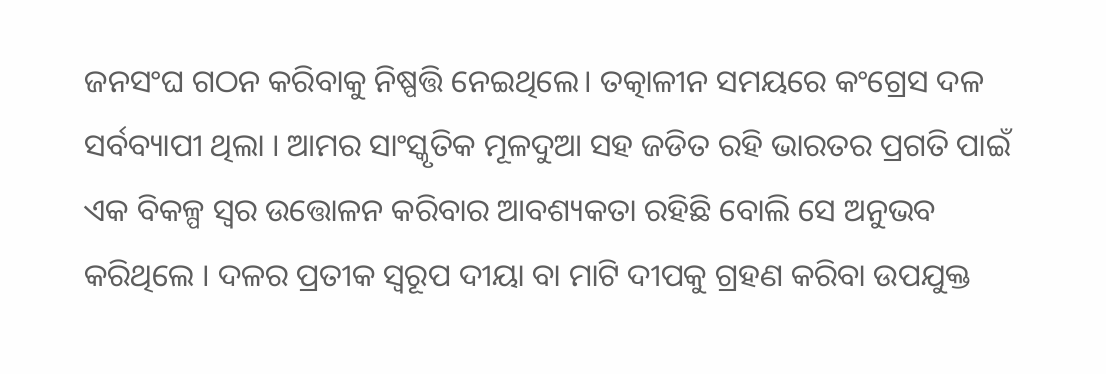ଜନସଂଘ ଗଠନ କରିବାକୁ ନିଷ୍ପତ୍ତି ନେଇଥିଲେ। ତତ୍କାଳୀନ ସମୟରେ କଂଗ୍ରେସ ଦଳ ସର୍ବବ୍ୟାପୀ ଥିଲା । ଆମର ସାଂସ୍କୃତିକ ମୂଳଦୁଆ ସହ ଜଡିତ ରହି ଭାରତର ପ୍ରଗତି ପାଇଁ ଏକ ବିକଳ୍ପ ସ୍ୱର ଉତ୍ତୋଳନ କରିବାର ଆବଶ୍ୟକତା ରହିଛି ବୋଲି ସେ ଅନୁଭବ କରିଥିଲେ । ଦଳର ପ୍ରତୀକ ସ୍ୱରୂପ ଦୀୟା ବା ମାଟି ଦୀପକୁ ଗ୍ରହଣ କରିବା ଉପଯୁକ୍ତ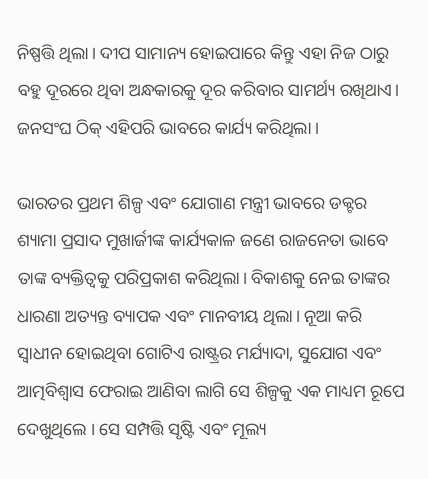ନିଷ୍ପତ୍ତି ଥିଲା। ଦୀପ ସାମାନ୍ୟ ହୋଇପାରେ କିନ୍ତୁ ଏହା ନିଜ ଠାରୁ ବହୁ ଦୂରରେ ଥିବା ଅନ୍ଧକାରକୁ ଦୂର କରିବାର ସାମର୍ଥ୍ୟ ରଖିଥାଏ। ଜନସଂଘ ଠିକ୍‌ ଏହିପରି ଭାବରେ କାର୍ଯ୍ୟ କରିଥିଲା ।

ଭାରତର ପ୍ରଥମ ଶିଳ୍ପ ଏବଂ ଯୋଗାଣ ମନ୍ତ୍ରୀ ଭାବରେ ଡକ୍ଟର ଶ୍ୟାମା ପ୍ରସାଦ ମୁଖାର୍ଜୀଙ୍କ କାର୍ଯ୍ୟକାଳ ଜଣେ ରାଜନେତା ଭାବେ ତାଙ୍କ ବ୍ୟକ୍ତିତ୍ୱକୁ ପରିପ୍ରକାଶ କରିଥିଲା। ବିକାଶକୁ ନେଇ ତାଙ୍କର ଧାରଣା ଅତ୍ୟନ୍ତ ବ୍ୟାପକ ଏବଂ ମାନବୀୟ ଥିଲା। ନୂଆ କରି ସ୍ୱାଧୀନ ହୋଇଥିବା ଗୋଟିଏ ରାଷ୍ଟ୍ରର ମର୍ଯ୍ୟାଦା, ସୁଯୋଗ ଏବଂ ଆତ୍ମବିଶ୍ୱାସ ଫେରାଇ ଆଣିବା ଲାଗି ସେ ଶିଳ୍ପକୁ ଏକ ମାଧ୍ୟମ ରୂପେ ଦେଖୁଥିଲେ । ସେ ସମ୍ପତ୍ତି ସୃଷ୍ଟି ଏବଂ ମୂଲ୍ୟ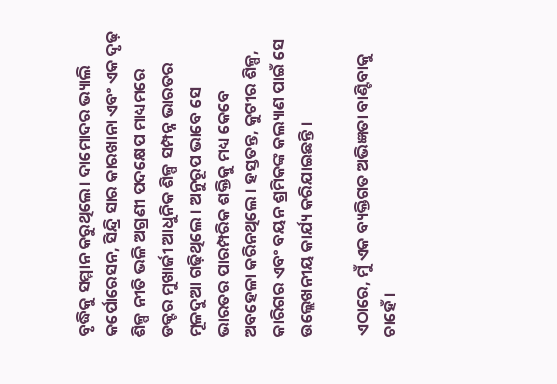ବୃଦ୍ଧିକୁ ସମ୍ମାନ କରୁଥିଲେ। ଦାମୋଦର ଭ୍ୟାଲି କର୍ପୋରେସନ, ସିନ୍ଦ୍ରି ସାର କାରଖାନା ଏବଂ ଏକ ଦୃଢ଼ ଶିଳ୍ପ ନୀତି ଭଳି ଅଗ୍ରଣୀ ପଦକ୍ଷେପ ମାଧ୍ୟମରେ ଡକ୍ଟର ମୁଖାର୍ଜୀ ଆଧୁନିକ ଶିଳ୍ପ ସମ୍ପନ୍ନ ଭାରତର ମୂଳଦୁଆ ଗଢ଼ିଥିଲେ । ଅନୁରୂପ ଭାବେ ସେ ଭାରତର ପାରମ୍ପରିକ ଶକ୍ତିକୁ ମଧ୍ୟ କେବେ ଅବହେଳା କରିନଥିଲେ । ହସ୍ତତନ୍ତ, କୁଟୀର ଶିଳ୍ପ, କାରିଗର ଏବଂ ବୟନ ଶ୍ରମିକଙ୍କ କଲ୍ୟାଣ ପାଇଁ ସେ ଉଲ୍ଲେଖନୀୟ କାର୍ଯ୍ୟ କରିଯାଇଛନ୍ତି ।

ଏଠାରେ, ମୁଁ ଏକ ବ୍ୟକ୍ତିଗତ ଅଭିଜ୍ଞତା ବାଣ୍ଟିବାକୁ ଚାହେଁ ।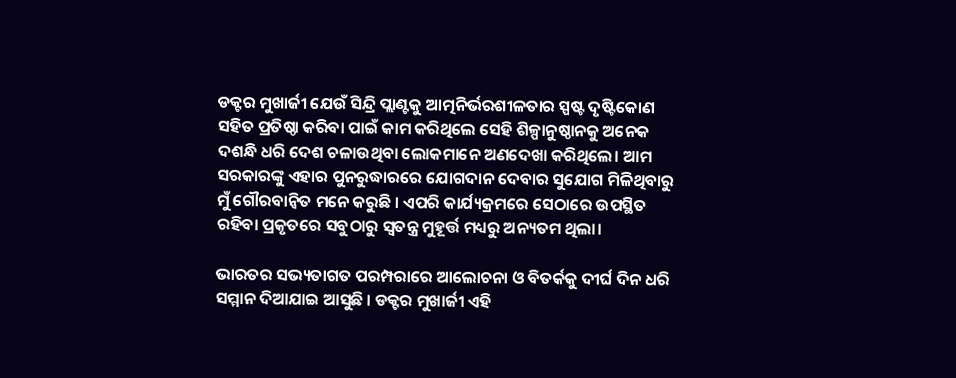ଡକ୍ଟର ମୁଖାର୍ଜୀ ଯେଉଁ ସିନ୍ଦ୍ରି ପ୍ଲାଣ୍ଟକୁ ଆତ୍ମନିର୍ଭରଶୀଳତାର ସ୍ପଷ୍ଟ ଦୃଷ୍ଟିକୋଣ ସହିତ ପ୍ରତିଷ୍ଠା କରିବା ପାଇଁ କାମ କରିଥିଲେ ସେହି ଶିଳ୍ପାନୁଷ୍ଠାନକୁ ଅନେକ ଦଶନ୍ଧି ଧରି ଦେଶ ଚଳାଉଥିବା ଲୋକମାନେ ଅଣଦେଖା କରିଥିଲେ। ଆମ ସରକାରଙ୍କୁ ଏହାର ପୁନରୁଦ୍ଧାରରେ ଯୋଗଦାନ ଦେବାର ସୁଯୋଗ ମିଳିଥିବାରୁ ମୁଁ ଗୌରବାନ୍ୱିତ ମନେ କରୁଛି । ଏପରି କାର୍ଯ୍ୟକ୍ରମରେ ସେଠାରେ ଉପସ୍ଥିତ ରହିବା ପ୍ରକୃତରେ ସବୁଠାରୁ ସ୍ୱତନ୍ତ୍ର ମୁହୂର୍ତ୍ତ ମଧ୍ୟରୁ ଅନ୍ୟତମ ଥିଲା।

ଭାରତର ସଭ୍ୟତାଗତ ପରମ୍ପରାରେ ଆଲୋଚନା ଓ ବିତର୍କକୁ ଦୀର୍ଘ ଦିନ ଧରି ସମ୍ମାନ ଦିଆଯାଇ ଆସୁଛି । ଡକ୍ଟର ମୁଖାର୍ଜୀ ଏହି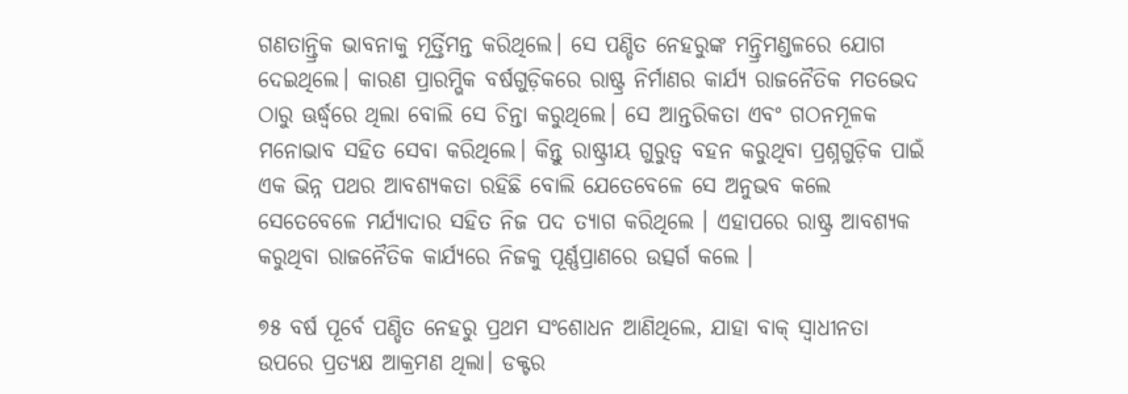ଗଣତାନ୍ତ୍ରିକ ଭାବନାକୁ ମୂର୍ତ୍ତିମନ୍ତ କରିଥିଲେ। ସେ ପଣ୍ଡିତ ନେହରୁଙ୍କ ମନ୍ତ୍ରିମଣ୍ଡଳରେ ଯୋଗ ଦେଇଥିଲେ। କାରଣ ପ୍ରାରମ୍ଭିକ ବର୍ଷଗୁଡ଼ିକରେ ରାଷ୍ଟ୍ର ନିର୍ମାଣର କାର୍ଯ୍ୟ ରାଜନୈତିକ ମତଭେଦ ଠାରୁ ଊର୍ଦ୍ଧ୍ୱରେ ଥିଲା ବୋଲି ସେ ଚିନ୍ତା କରୁଥିଲେ। ସେ ଆନ୍ତରିକତା ଏବଂ ଗଠନମୂଳକ ମନୋଭାବ ସହିତ ସେବା କରିଥିଲେ। କିନ୍ତୁ ରାଷ୍ଟ୍ରୀୟ ଗୁରୁତ୍ୱ ବହନ କରୁଥିବା ପ୍ରଶ୍ନଗୁଡ଼ିକ ପାଇଁ ଏକ ଭିନ୍ନ ପଥର ଆବଶ୍ୟକତା ରହିଛି ବୋଲି ଯେତେବେଳେ ସେ ଅନୁଭବ କଲେ ସେତେବେଳେ ମର୍ଯ୍ୟାଦାର ସହିତ ନିଜ ପଦ ତ୍ୟାଗ କରିଥିଲେ । ଏହାପରେ ରାଷ୍ଟ୍ର ଆବଶ୍ୟକ କରୁଥିବା ରାଜନୈତିକ କାର୍ଯ୍ୟରେ ନିଜକୁ ପୂର୍ଣ୍ଣପ୍ରାଣରେ ଉତ୍ସର୍ଗ କଲେ ।

୭୫ ବର୍ଷ ପୂର୍ବେ ପଣ୍ଡିତ ନେହରୁ ପ୍ରଥମ ସଂଶୋଧନ ଆଣିଥିଲେ, ଯାହା ବାକ୍ ସ୍ୱାଧୀନତା ଉପରେ ପ୍ରତ୍ୟକ୍ଷ ଆକ୍ରମଣ ଥିଲା। ଡକ୍ଟର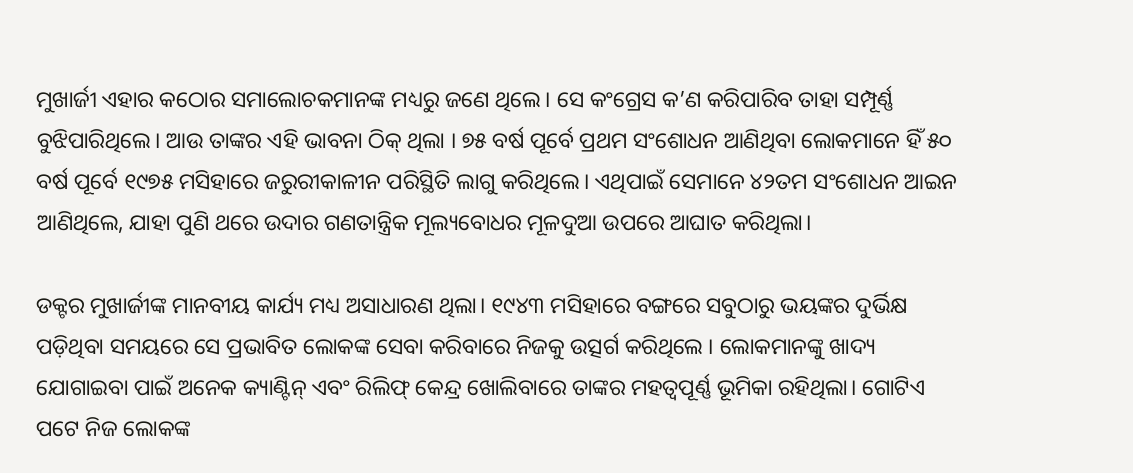ମୁଖାର୍ଜୀ ଏହାର କଠୋର ସମାଲୋଚକମାନଙ୍କ ମଧ୍ୟରୁ ଜଣେ ଥିଲେ। ସେ କଂଗ୍ରେସ କ’ଣ କରିପାରିବ ତାହା ସମ୍ପୂର୍ଣ୍ଣ ବୁଝିପାରିଥିଲେ। ଆଉ ତାଙ୍କର ଏହି ଭାବନା ଠିକ୍‌ ଥିଲା । ୭୫ ବର୍ଷ ପୂର୍ବେ ପ୍ରଥମ ସଂଶୋଧନ ଆଣିଥିବା ଲୋକମାନେ ହିଁ ୫୦ ବର୍ଷ ପୂର୍ବେ ୧୯୭୫ ମସିହାରେ ଜରୁରୀକାଳୀନ ପରିସ୍ଥିତି ଲାଗୁ କରିଥିଲେ। ଏଥିପାଇଁ ସେମାନେ ୪୨ତମ ସଂଶୋଧନ ଆଇନ ଆଣିଥିଲେ, ଯାହା ପୁଣି ଥରେ ଉଦାର ଗଣତାନ୍ତ୍ରିକ ମୂଲ୍ୟବୋଧର ମୂଳଦୁଆ ଉପରେ ଆଘାତ କରିଥିଲା।

ଡକ୍ଟର ମୁଖାର୍ଜୀଙ୍କ ମାନବୀୟ କାର୍ଯ୍ୟ ମଧ୍ୟ ଅସାଧାରଣ ଥିଲା। ୧୯୪୩ ମସିହାରେ ବଙ୍ଗରେ ସବୁଠାରୁ ଭୟଙ୍କର ଦୁର୍ଭିକ୍ଷ ପଡ଼ିଥିବା ସମୟରେ ସେ ପ୍ରଭାବିତ ଲୋକଙ୍କ ସେବା କରିବାରେ ନିଜକୁ ଉତ୍ସର୍ଗ କରିଥିଲେ । ଲୋକମାନଙ୍କୁ ଖାଦ୍ୟ ଯୋଗାଇବା ପାଇଁ ଅନେକ କ୍ୟାଣ୍ଟିନ୍ ଏବଂ ରିଲିଫ୍ କେନ୍ଦ୍ର ଖୋଲିବାରେ ତାଙ୍କର ମହତ୍ୱପୂର୍ଣ୍ଣ ଭୂମିକା ରହିଥିଲା। ଗୋଟିଏ ପଟେ ନିଜ ଲୋକଙ୍କ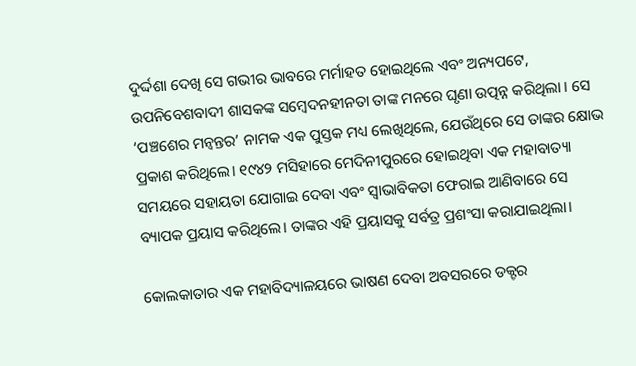ଦୁର୍ଦ୍ଦଶା ଦେଖି ସେ ଗଭୀର ଭାବରେ ମର୍ମାହତ ହୋଇଥିଲେ ଏବଂ ଅନ୍ୟପଟେ, ଉପନିବେଶବାଦୀ ଶାସକଙ୍କ ସମ୍ବେଦନହୀନତା ତାଙ୍କ ମନରେ ଘୃଣା ଉତ୍ପନ୍ନ କରିଥିଲା । ସେ ‘ପଞ୍ଚଶେର ମନ୍ୱନ୍ତର’ ନାମକ ଏକ ପୁସ୍ତକ ମଧ୍ୟ ଲେଖିଥିଲେ, ଯେଉଁଥିରେ ସେ ତାଙ୍କର କ୍ଷୋଭ ପ୍ରକାଶ କରିଥିଲେ। ୧୯୪୨ ମସିହାରେ ମେଦିନୀପୁରରେ ହୋଇଥିବା ଏକ ମହାବାତ୍ୟା ସମୟରେ ସହାୟତା ଯୋଗାଇ ଦେବା ଏବଂ ସ୍ୱାଭାବିକତା ଫେରାଇ ଆଣିବାରେ ସେ ବ୍ୟାପକ ପ୍ରୟାସ କରିଥିଲେ। ତାଙ୍କର ଏହି ପ୍ରୟାସକୁ ସର୍ବତ୍ର ପ୍ରଶଂସା କରାଯାଇଥିଲା।

କୋଲକାତାର ଏକ ମହାବିଦ୍ୟାଳୟରେ ଭାଷଣ ଦେବା ଅବସରରେ ଡକ୍ଟର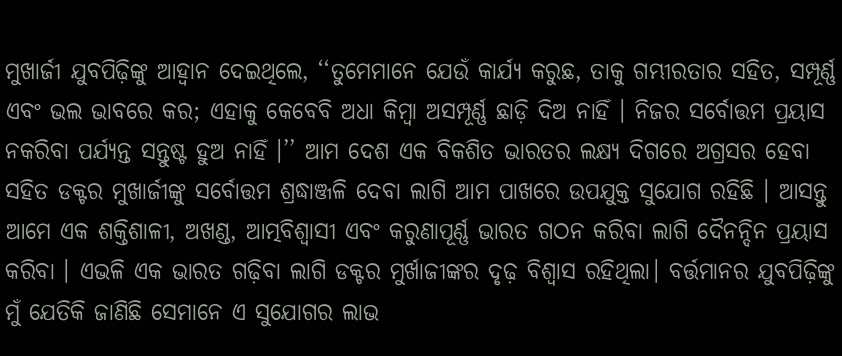ମୁଖାର୍ଜୀ ଯୁବପିଢ଼ିଙ୍କୁ ଆହ୍ୱାନ ଦେଇଥିଲେ, ‘‘ତୁମେମାନେ ଯେଉଁ କାର୍ଯ୍ୟ କରୁଛ, ତାକୁ ଗମ୍ଭୀରତାର ସହିତ, ସମ୍ପୂର୍ଣ୍ଣ ଏବଂ ଭଲ ଭାବରେ କର; ଏହାକୁ କେବେବି ଅଧା କିମ୍ବା ଅସମ୍ପୂର୍ଣ୍ଣ ଛାଡ଼ି ଦିଅ ନାହିଁ । ନିଜର ସର୍ବୋତ୍ତମ ପ୍ରୟାସ ନକରିବା ପର୍ଯ୍ୟନ୍ତ ସନ୍ତୁଷ୍ଟ ହୁଅ ନାହିଁ ।’’ ଆମ ଦେଶ ଏକ ବିକଶିତ ଭାରତର ଲକ୍ଷ୍ୟ ଦିଗରେ ଅଗ୍ରସର ହେବା ସହିତ ଡକ୍ଟର ମୁଖାର୍ଜୀଙ୍କୁ ସର୍ବୋତ୍ତମ ଶ୍ରଦ୍ଧାଞ୍ଜଳି ଦେବା ଲାଗି ଆମ ପାଖରେ ଉପଯୁକ୍ତ ସୁଯୋଗ ରହିଛି । ଆସନ୍ତୁ ଆମେ ଏକ ଶକ୍ତିଶାଳୀ, ଅଖଣ୍ଡ, ଆତ୍ମବିଶ୍ୱାସୀ ଏବଂ କରୁଣାପୂର୍ଣ୍ଣ ଭାରତ ଗଠନ କରିବା ଲାଗି ଦୈନନ୍ଦିନ ପ୍ରୟାସ କରିବା । ଏଭଳି ଏକ ଭାରତ ଗଢ଼ିବା ଲାଗି ଡକ୍ଟର ମୁର୍ଖାଜୀଙ୍କର ଦୃଢ଼ ବିଶ୍ୱାସ ରହିଥିଲା। ବର୍ତ୍ତମାନର ଯୁବପିଢ଼ିଙ୍କୁ ମୁଁ ଯେତିକି ଜାଣିଛି ସେମାନେ ଏ ସୁଯୋଗର ଲାଭ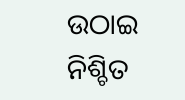ଉଠାଇ ନିଶ୍ଚିତ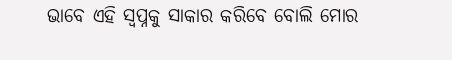ଭାବେ ଏହି ସ୍ୱପ୍ନକୁ ସାକାର କରିବେ ବୋଲି ମୋର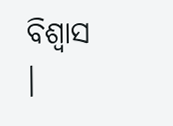ବିଶ୍ୱାସ ।